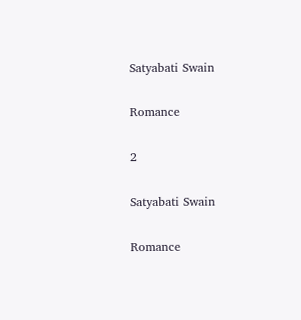Satyabati Swain

Romance

2

Satyabati Swain

Romance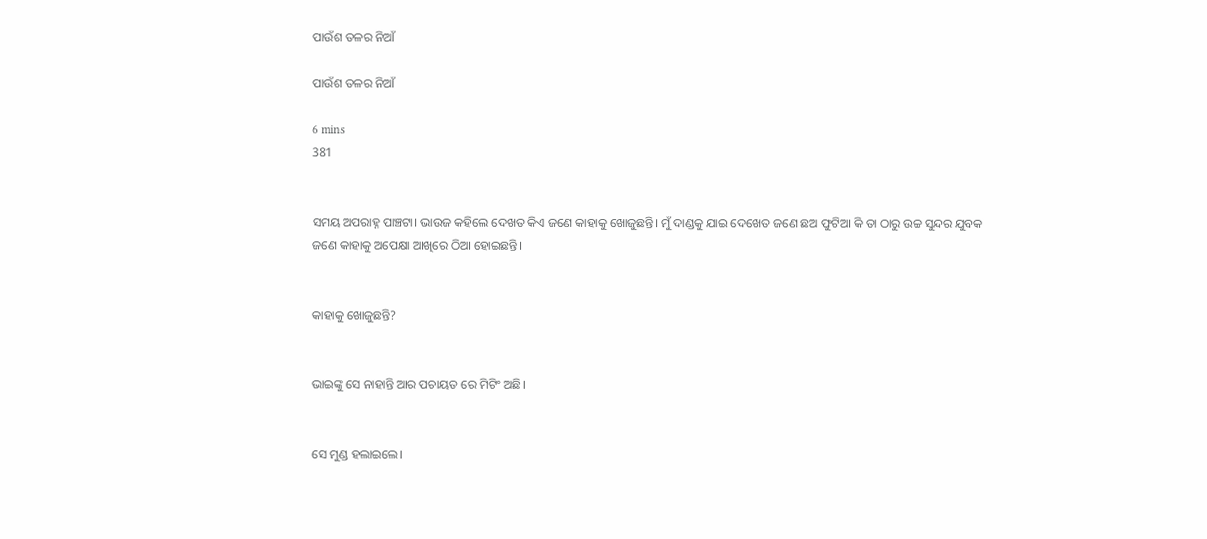ପାଉଁଶ ତଳର ନିଆଁ

ପାଉଁଶ ତଳର ନିଆଁ

6 mins
381


ସମୟ ଅପରାହ୍ନ ପାଞ୍ଚଟା। ଭାଉଜ କହିଲେ ଦେଖତ କିଏ ଜଣେ କାହାକୁ ଖୋଜୁଛନ୍ତି। ମୁଁ ଦାଣ୍ଡକୁ ଯାଇ ଦେଖେତ ଜଣେ ଛଅ ଫୁଟିଆ କି ତା ଠାରୁ ଉଚ୍ଚ ସୁନ୍ଦର ଯୁବକ ଜଣେ କାହାକୁ ଅପେକ୍ଷା ଆଖିରେ ଠିଆ ହୋଇଛନ୍ତି।


କାହାକୁ ଖୋଜୁଛନ୍ତି?


ଭାଇଙ୍କୁ ସେ ନାହାନ୍ତି ଆର ପଚାୟତ ରେ ମିଟିଂ ଅଛି।


ସେ ମୁଣ୍ଡ ହଲାଇଲେ।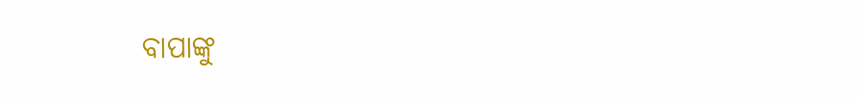ବାପାଙ୍କୁ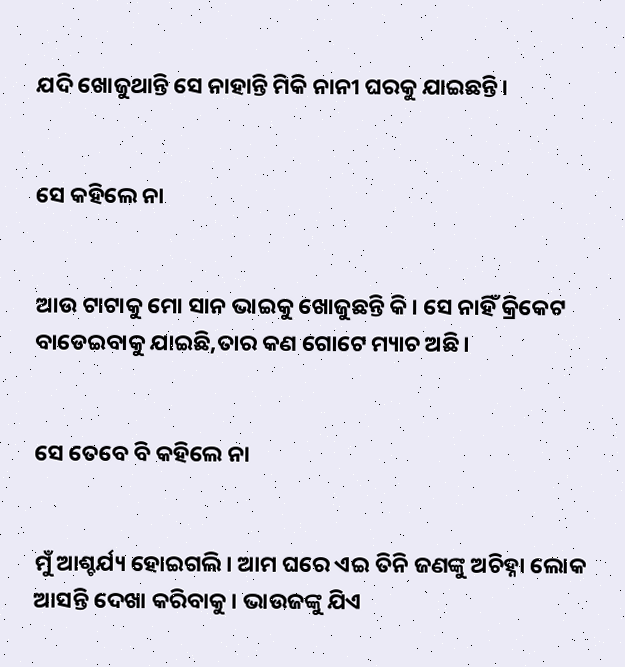ଯଦି ଖୋଜୁଥାନ୍ତି ସେ ନାହାନ୍ତି ମିକି ନାନୀ ଘରକୁ ଯାଇଛନ୍ତି।


ସେ କହିଲେ ନା


ଆଉ ଟାଟାକୁ ମୋ ସାନ ଭାଇକୁ ଖୋଜୁଛନ୍ତି କି। ସେ ନାହିଁ କ୍ରିକେଟ ବାଡେଇବାକୁ ଯାଇଛି,ତାର କଣ ଗୋଟେ ମ୍ୟାଚ ଅଛି।


ସେ ତେବେ ବି କହିଲେ ନା


ମୁଁ ଆଶ୍ଚର୍ଯ୍ୟ ହୋଇଗଲି। ଆମ ଘରେ ଏଇ ତିନି ଜଣଙ୍କୁ ଅଚିହ୍ନା ଲୋକ ଆସନ୍ତି ଦେଖା କରିବାକୁ। ଭାଉଜଙ୍କୁ ଯିଏ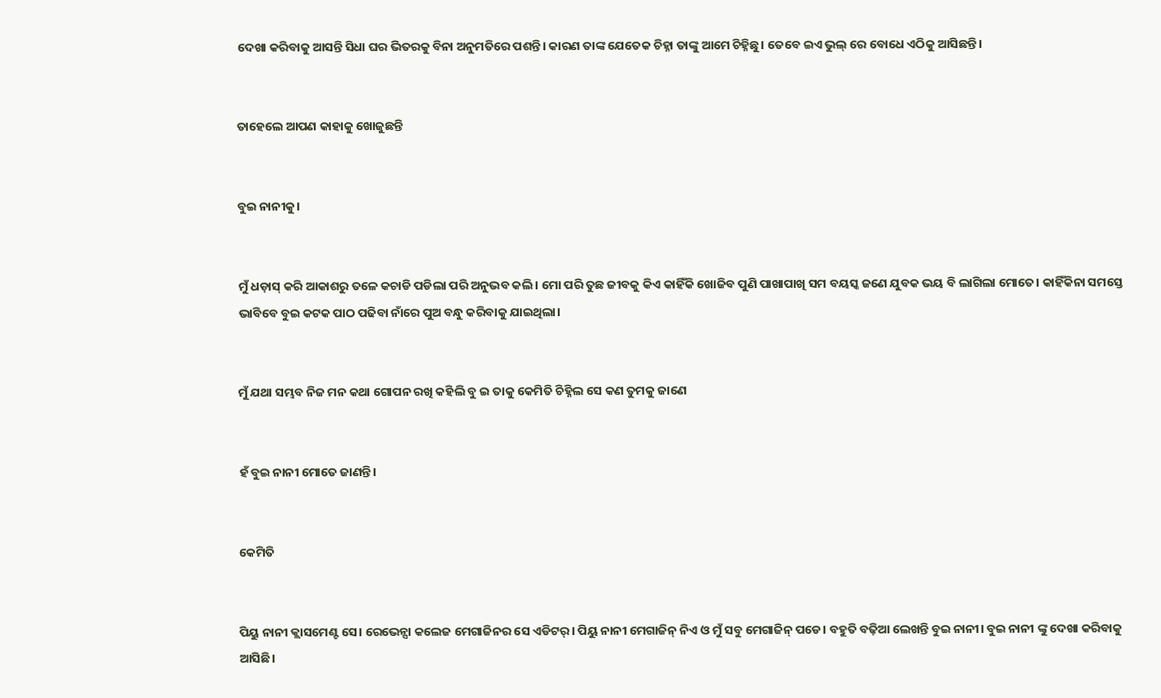ଦେଖା କରିବାକୁ ଆସନ୍ତି ସିଧା ଘର ଭିତରକୁ ବିନା ଅନୁମତିରେ ପଶନ୍ତି। କାରଣ ତାଙ୍କ ଯେତେକ ଚିହ୍ନା ତାଙ୍କୁ ଆମେ ଚିହ୍ନିଛୁ। ତେବେ ଇଏ ଭୁଲ୍ ରେ ବୋଧେ ଏଠିକୁ ଆସିଛନ୍ତି।


ତାହେଲେ ଆପଣ କାହାକୁ ଖୋଜୁଛନ୍ତି


ବୁଇ ନାନୀକୁ।


ମୁଁ ଧଡ଼ାସ୍ କରି ଆକାଶରୁ ତଳେ କଚାଡି ପଡିଲା ପରି ଅନୁଭବ କଲି। ମୋ ପରି ତୁଛ ଜୀବକୁ କିଏ କାହିଁକି ଖୋଜିବ ପୁଣି ପାଖାପାଖି ସମ ବୟସ୍କ ଜଣେ ଯୁବକ ଭୟ ବି ଲାଗିଲା ମୋତେ। କାହିଁକିନା ସମସ୍ତେ ଭାବିବେ ବୁଇ କଟକ ପାଠ ପଢିବା ନାଁରେ ପୁଅ ବନ୍ଧୁ କରିବାକୁ ଯାଇଥିଲା।


ମୁଁ ଯଥା ସମ୍ଭବ ନିଜ ମନ କଥା ଗୋପନ ରଖି କହିଲି ବୁ ଇ ତାକୁ କେମିତି ଚିହ୍ନିଲ ସେ କଣ ତୁମକୁ ଜାଣେ


ହଁ ବୁଇ ନାନୀ ମୋତେ ଜାଣନ୍ତି।


କେମିତି


ପିୟୁ ନାନୀ କ୍ଲାସମେଣ୍ଟ ସେ। ରେଭେନ୍ସା କଲେଜ ମେଗାଜିନର ସେ ଏଡିଟର୍। ପିୟୁ ନାନୀ ମେଗାଜିନ୍ ନିଏ ଓ ମୁଁ ସବୁ ମେଗାଜିନ୍ ପଡେ। ବହୁତି ବଢ଼ିଆ ଲେଖନ୍ତି ବୁଇ ନାନୀ। ବୁଇ ନାନୀ ଙ୍କୁ ଦେଖା କରିବାକୁ ଆସିଛି।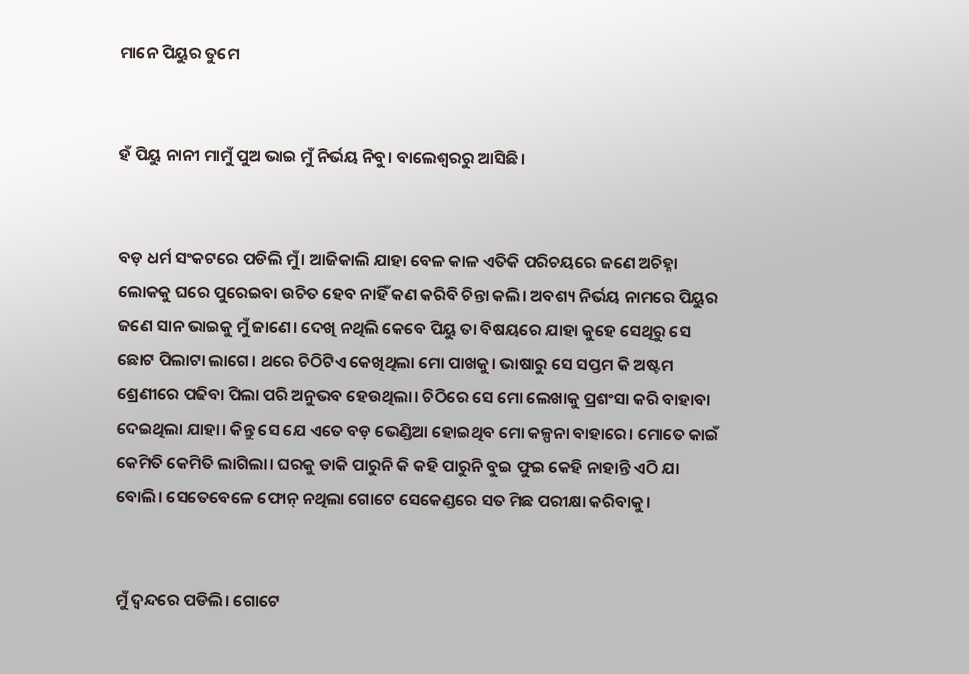ମାନେ ପିୟୁର ତୁମେ


ହଁ ପିୟୁ ନାନୀ ମାମୁଁ ପୁଅ ଭାଇ ମୁଁ ନିର୍ଭୟ ନିବୁ। ବାଲେଶ୍ୱରରୁ ଆସିଛି।


ବଡ଼ ଧର୍ମ ସଂକଟରେ ପଡିଲି ମୁଁ। ଆଜିକାଲି ଯାହା ବେଳ କାଳ ଏତିକି ପରିଚୟରେ ଜଣେ ଅଚିହ୍ନା ଲୋକକୁ ଘରେ ପୁରେଇବା ଉଚିତ ହେବ ନାହିଁ କଣ କରିବି ଚିନ୍ତା କଲି। ଅବଶ୍ୟ ନିର୍ଭୟ ନାମରେ ପିୟୁର ଜଣେ ସାନ ଭାଇକୁ ମୁଁ ଜାଣେ। ଦେଖି ନଥିଲି କେବେ ପିୟୁ ତା ବିଷୟରେ ଯାହା କୁହେ ସେଥିରୁ ସେ ଛୋଟ ପିଲାଟା ଲାଗେ। ଥରେ ଚିଠିଟିଏ କେଖିଥିଲା ମୋ ପାଖକୁ। ଭାଷାରୁ ସେ ସପ୍ତମ କି ଅଷ୍ଟମ ଶ୍ରେଣୀରେ ପଢିବା ପିଲା ପରି ଅନୁଭବ ହେଉଥିଲା। ଚିଠିରେ ସେ ମୋ ଲେଖାକୁ ପ୍ରଶଂସା କରି ବାହାବା ଦେଇଥିଲା ଯାହା। କିନ୍ତୁ ସେ ଯେ ଏତେ ବଡ଼ ଭେଣ୍ଡିଆ ହୋଇଥିବ ମୋ କଳ୍ପନା ବାହାରେ। ମୋତେ କାଇଁ କେମିତି କେମିତି ଲାଗିଲା। ଘରକୁ ଡାକି ପାରୁନି କି କହି ପାରୁନି ବୁଇ ଫୁଇ କେହି ନାହାନ୍ତି ଏଠି ଯା ବୋଲି। ସେତେବେଳେ ଫୋନ୍ ନଥିଲା ଗୋଟେ ସେକେଣ୍ଡରେ ସତ ମିଛ ପରୀକ୍ଷା କରିବାକୁ।


ମୁଁ ଦ୍ୱନ୍ଦରେ ପଡିଲି। ଗୋଟେ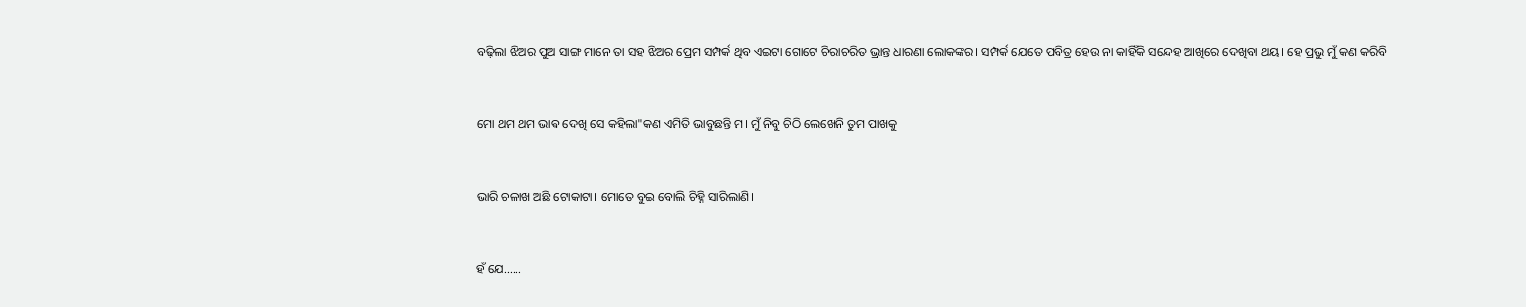ବଢ଼ିଲା ଝିଅର ପୁଅ ସାଙ୍ଗ ମାନେ ତା ସହ ଝିଅର ପ୍ରେମ ସମ୍ପର୍କ ଥିବ ଏଇଟା ଗୋଟେ ଚିରାଚରିତ ଭ୍ରାନ୍ତ ଧାରଣା ଲୋକଙ୍କର। ସମ୍ପର୍କ ଯେତେ ପବିତ୍ର ହେଉ ନା କାହିଁକି ସନ୍ଦେହ ଆଖିରେ ଦେଖିବା ଥୟ। ହେ ପ୍ରଭୁ ମୁଁ କଣ କରିବି


ମୋ ଥମ ଥମ ଭାଵ ଦେଖି ସେ କହିଲା"କଣ ଏମିତି ଭାବୁଛନ୍ତି ମ। ମୁଁ ନିବୁ ଚିଠି ଲେଖେନି ତୁମ ପାଖକୁ


ଭାରି ଚଳାଖ ଅଛି ଟୋକାଟା। ମୋତେ ବୁଇ ବୋଲି ଚିହ୍ନି ସାରିଲାଣି।


ହଁ ଯେ......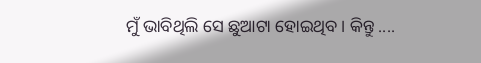ମୁଁ ଭାବିଥିଲି ସେ ଛୁଆଟା ହୋଇଥିବ। କିନ୍ତୁ ....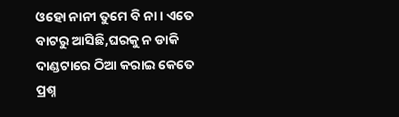ଓହୋ ନାନୀ ତୁମେ ବି ନା। ଏତେ ବାଟରୁ ଆସିଛି,ଘରକୁ ନ ଡାକି ଦାଣ୍ଡଟାରେ ଠିଆ କରାଇ କେତେ ପ୍ରଶ୍ନ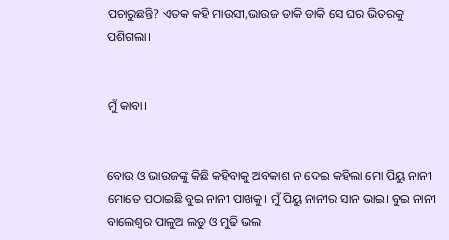ପଚାରୁଛନ୍ତି? ଏତକ କହି ମାଉସୀ,ଭାଉଜ ଡାକି ଡାକି ସେ ଘର ଭିତରକୁ ପଶିଗଲା।


ମୁଁ କାବା।


ବୋଉ ଓ ଭାଉଜଙ୍କୁ କିଛି କହିବାକୁ ଅବକାଶ ନ ଦେଇ କହିଲା ମୋ ପିୟୁ ନାନୀ ମୋତେ ପଠାଇଛି ବୁଇ ନାନୀ ପାଖକୁ। ମୁଁ ପିୟୁ ନାନୀର ସାନ ଭାଇ। ବୁଇ ନାନୀ ବାଲେଶ୍ଵର ପାଳୁଅ ଲଡୁ ଓ ମୁଢି ଭଲ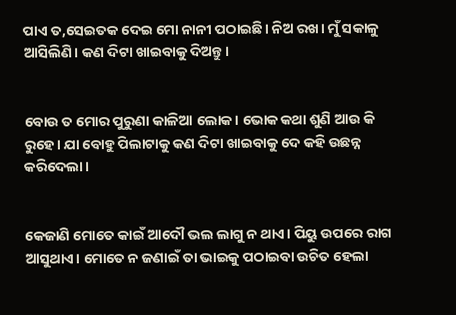ପାଏ ତ,ସେଇତକ ଦେଇ ମୋ ନାନୀ ପଠାଇଛି। ନିଅ ରଖ। ମୁଁ ସକାଳୁ ଆସିଲିଣି। କଣ ଦିଟା ଖାଇବାକୁ ଦିଅନ୍ତୁ।


ବୋଉ ତ ମୋର ପୁରୁଣା କାଳିଆ ଲୋକ। ଭୋକ କଥା ଶୁଣି ଆଉ କି ରୁହେ। ଯା ବୋହୁ ପିଲାଟାକୁ କଣ ଦିଟା ଖାଇବାକୁ ଦେ କହି ଉଛନ୍ନ କରିଦେଲା।


କେଜାଣି ମୋତେ କାଇଁ ଆଦୌ ଭଲ ଲାଗୁ ନ ଥାଏ। ପିୟୁ ଉପରେ ରାଗ ଆସୁଥାଏ। ମୋତେ ନ ଜଣାଇଁ ତା ଭାଇକୁ ପଠାଇବା ଉଚିତ ହେଲା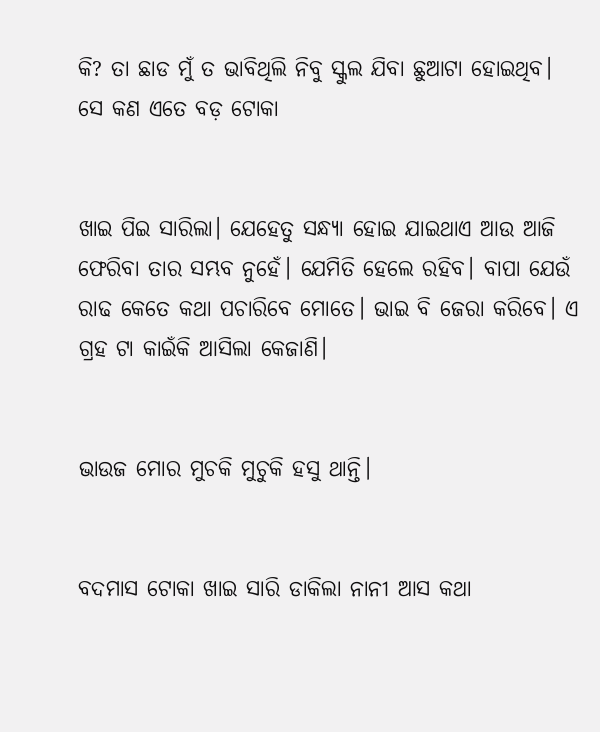କି? ତା ଛାଡ ମୁଁ ତ ଭାବିଥିଲି ନିବୁ ସ୍କୁଲ ଯିବା ଛୁଆଟା ହୋଇଥିବ। ସେ କଣ ଏତେ ବଡ଼ ଟୋକା


ଖାଇ ପିଇ ସାରିଲା। ଯେହେତୁ ସନ୍ଧ୍ୟା ହୋଇ ଯାଇଥାଏ ଆଉ ଆଜି ଫେରିବା ତାର ସମ୍ଭବ ନୁହେଁ। ଯେମିତି ହେଲେ ରହିବ। ବାପା ଯେଉଁ ରାଢ କେତେ କଥା ପଚାରିବେ ମୋତେ। ଭାଇ ବି ଜେରା କରିବେ। ଏ ଗ୍ରହ ଟା କାଇଁକି ଆସିଲା କେଜାଣି।


ଭାଉଜ ମୋର ମୁଚକି ମୁଚୁକି ହସୁ ଥାନ୍ତି।


ବଦମାସ ଟୋକା ଖାଇ ସାରି ଡାକିଲା ନାନୀ ଆସ କଥା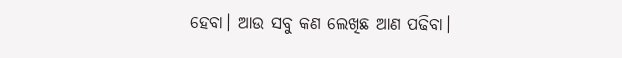ହେବା। ଆଉ ସବୁ କଣ ଲେଖିଛ ଆଣ ପଢିବା।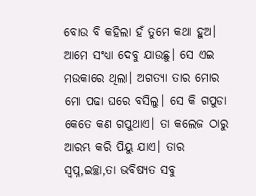ବୋଉ ବି କହିଲା ହଁ ତୁମେ କଥା ହୁଅ। ଆମେ ସଂଧ୍ୟା ଦେବୁ ଯାଉଛୁ। ସେ ଏଇ ମଉକାରେ ଥିଲା। ଅଗତ୍ୟା ତାର ମୋର ମୋ ପଢା ଘରେ ବସିଲୁ। ସେ କି ଗପୁଡା କେତେ କଣ ଗପୁଥାଏ। ତା କଲେଜ ଠାରୁ ଆରମ୍ଭ କରି ପିୟୁ ଯାଏ। ତାର ସ୍ବପ୍ନ,ଇଚ୍ଛା,ତା ଭବିଷ୍ୟତ ସବୁ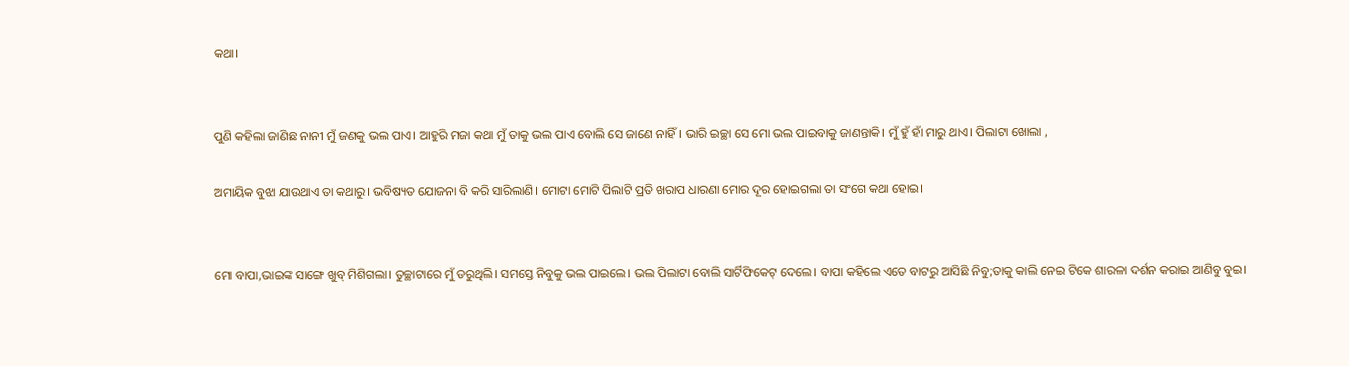କଥା।


ପୁଣି କହିଲା ଜାଣିଛ ନାନୀ ମୁଁ ଜଣକୁ ଭଲ ପାଏ। ଆହୁରି ମଜା କଥା ମୁଁ ତାକୁ ଭଲ ପାଏ ବୋଲି ସେ ଜାଣେ ନାହିଁ। ଭାରି ଇଚ୍ଛା ସେ ମୋ ଭଲ ପାଇବାକୁ ଜାଣନ୍ତାକି। ମୁଁ ହୁଁ ହାଁ ମାରୁ ଥାଏ। ପିଲାଟା ଖୋଲା ,

ଅମାୟିକ ବୁଝା ଯାଉଥାଏ ତା କଥାରୁ। ଭବିଷ୍ୟତ ଯୋଜନା ବି କରି ସାରିଲାଣି। ମୋଟା ମୋଟି ପିଲାଟି ପ୍ରତି ଖରାପ ଧାରଣା ମୋର ଦୂର ହୋଇଗଲା ତା ସଂଗେ କଥା ହୋଇ।


ମୋ ବାପା,ଭାଇଙ୍କ ସାଙ୍ଗେ ଖୁବ୍ ମିଶିଗଲା। ତୁଚ୍ଛାଟାରେ ମୁଁ ଡରୁଥିଲି। ସମସ୍ତେ ନିବୁକୁ ଭଲ ପାଇଲେ। ଭଲ ପିଲାଟା ବୋଲି ସାର୍ଟିଫିକେଟ୍ ଦେଲେ। ବାପା କହିଲେ ଏତେ ବାଟରୁ ଆସିଛି ନିବୁ;ତାକୁ କାଲି ନେଇ ଟିକେ ଶାରଳା ଦର୍ଶନ କରାଇ ଆଣିବୁ ବୁଇ।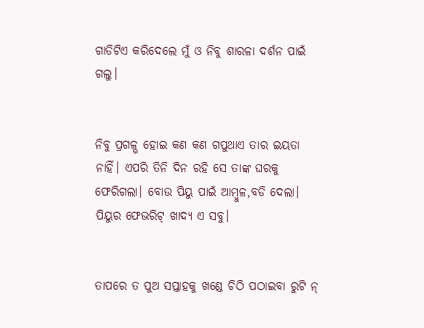ଗାଡିଟିଏ କରିଦେଲେ ମୁଁ ଓ ନିବୁ ଶାରଳା ଦର୍ଶନ ପାଇଁ ଗଲୁ।


ନିବୁ ପ୍ରଗଳ୍ଭ ହୋଇ କଣ କଣ ଗପୁଥାଏ ତାର ଇୟତା ନାହିଁ। ଏପରି ତିନି ଦିନ ରହି ସେ ତାଙ୍କ ଘରକୁ ଫେରିଗଲା। ବୋଉ ପିୟୁ ପାଇଁ ଆମ୍ବୁଳ,ବଡି ଦେଲା। ପିୟୁର ଫେଭରିଟ୍ ଖାଦ୍ୟ ଏ ସବୁ।


ତାପରେ ତ ପୁଅ ସପ୍ତାହକୁ ଖଣ୍ଡେ ଚିଠି ପଠାଇବା ରୁଟି ନ୍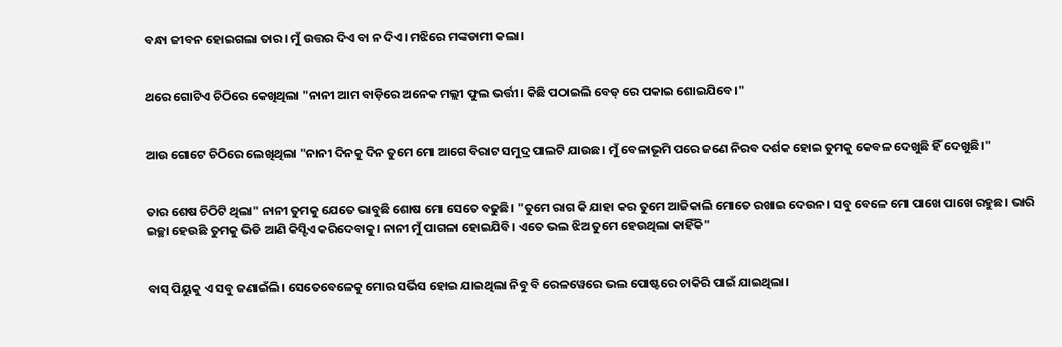ବନ୍ଧା ଜୀବନ ହୋଇଗଲା ତାର। ମୁଁ ଉତ୍ତର ଦିଏ ବା ନ ଦିଏ। ମଝିରେ ମଙ୍କଡାମୀ କଲା।


ଥରେ ଗୋଟିଏ ଚିଠିରେ କେଖିଥିଲା "ନାନୀ ଆମ ବାଡ଼ିରେ ଅନେକ ମଲ୍ଲୀ ଫୁଲ ଭର୍ତ୍ତୀ। କିଛି ପଠାଇଲି ବେଡ୍ ରେ ପକାଇ ଶୋଇଯିବେ।"


ଆଉ ଗୋଟେ ଚିଠିରେ ଲେଖିଥିଲା "ନାନୀ ଦିନକୁ ଦିନ ତୁମେ ମୋ ଆଗେ ବିରାଟ ସମୁଦ୍ର ପାଲଟି ଯାଉଛ। ମୁଁ ବେଳାଭୂମି ପରେ ଜଣେ ନିରବ ଦର୍ଶକ ହୋଇ ତୁମକୁ କେବଳ ଦେଖୁଛି ହିଁ ଦେଖୁଛି।"


ତାର ଶେଷ ଚିଠିଟି ଥିଲା" ନାନୀ ତୁମକୁ ଯେତେ ଭାବୁଛି ଶୋଷ ମୋ ସେତେ ବଢୁଛି। "ତୁମେ ରାଗ କି ଯାହା କର ତୁମେ ଆଜିକାଲି ମୋତେ ରଖାଇ ଦେଉନ। ସବୁ ବେଳେ ମୋ ପାଖେ ପାଖେ ରହୁଛ। ଭାରି ଇଚ୍ଛା ହେଉଛି ତୁମକୁ ଭିଡି ଆଣି କିସ୍ଟିଏ କରିଦେବାକୁ। ନାନୀ ମୁଁ ପାଗଳା ହୋଇଯିବି। ଏତେ ଭଲ ଝିଅ ତୁମେ ହେଉଥିଲା କାହିଁକି"


ବାସ୍ ପିୟୁକୁ ଏ ସବୁ ଜଣାଇଁଲି। ସେତେବେଳେକୁ ମୋର ସର୍ଭିସ ହୋଇ ଯାଇଥିଲା ନିବୁ ବି ରେଳୱେରେ ଭଲ ପୋଷ୍ଟରେ ଚାକିରି ପାଇଁ ଯାଇଥିଲା।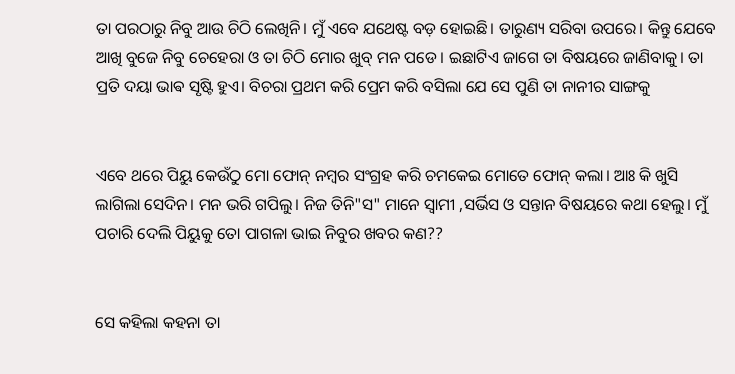ତା ପରଠାରୁ ନିବୁ ଆଉ ଚିଠି ଲେଖିନି। ମୁଁ ଏବେ ଯଥେଷ୍ଟ ବଡ଼ ହୋଇଛି। ତାରୁଣ୍ୟ ସରିବା ଉପରେ। କିନ୍ତୁ ଯେବେ ଆଖି ବୁଜେ ନିବୁ ଚେହେରା ଓ ତା ଚିଠି ମୋର ଖୁବ୍ ମନ ପଡେ। ଇଛାଟିଏ ଜାଗେ ତା ବିଷୟରେ ଜାଣିବାକୁ। ତା ପ୍ରତି ଦୟା ଭାଵ ସୃଷ୍ଟି ହୁଏ। ବିଚରା ପ୍ରଥମ କରି ପ୍ରେମ କରି ବସିଲା ଯେ ସେ ପୁଣି ତା ନାନୀର ସାଙ୍ଗକୁ


ଏବେ ଥରେ ପିୟୁ କେଉଁଠୁ ମୋ ଫୋନ୍ ନମ୍ବର ସଂଗ୍ରହ କରି ଚମକେଇ ମୋତେ ଫୋନ୍ କଲା। ଆଃ କି ଖୁସି ଲାଗିଲା ସେଦିନ। ମନ ଭରି ଗପିଲୁ। ନିଜ ତିନି"ସ" ମାନେ ସ୍ୱାମୀ ,ସର୍ଭିସ ଓ ସନ୍ତାନ ବିଷୟରେ କଥା ହେଲୁ। ମୁଁ ପଚାରି ଦେଲି ପିୟୁକୁ ତୋ ପାଗଳା ଭାଇ ନିବୁର ଖବର କଣ??


ସେ କହିଲା କହନା ତା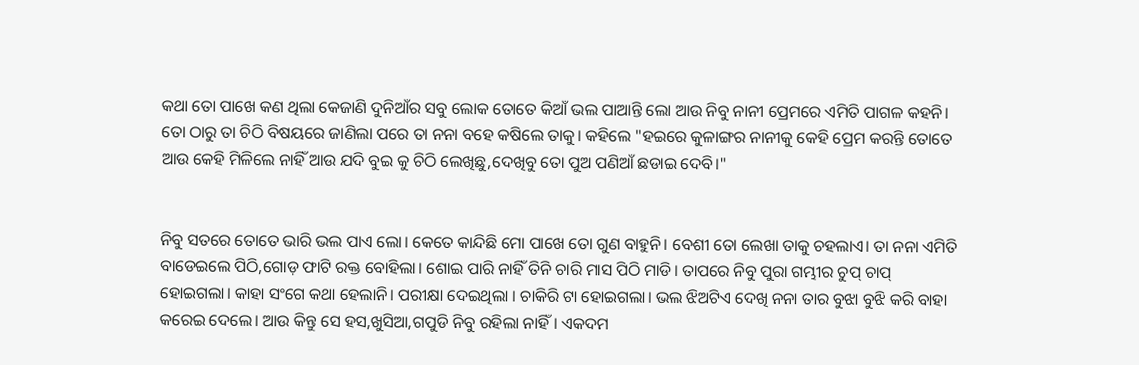କଥା ତୋ ପାଖେ କଣ ଥିଲା କେଜାଣି ଦୁନିଆଁର ସବୁ ଲୋକ ତୋତେ କିଆଁ ଭଲ ପାଆନ୍ତି ଲୋ ଆଉ ନିବୁ ନାନୀ ପ୍ରେମରେ ଏମିତି ପାଗଳ କହନି। ତୋ ଠାରୁ ତା ଚିଠି ବିଷୟରେ ଜାଣିଲା ପରେ ତା ନନା ବହେ କଷିଲେ ତାକୁ। କହିଲେ "ହଇରେ କୁଳାଙ୍ଗର ନାନୀକୁ କେହି ପ୍ରେମ କରନ୍ତି ତୋତେ ଆଉ କେହି ମିଳିଲେ ନାହିଁ ଆଉ ଯଦି ବୁଇ କୁ ଚିଠି ଲେଖିଛୁ,ଦେଖିବୁ ତୋ ପୁଅ ପଣିଆଁ ଛଡାଇ ଦେବି।"


ନିବୁ ସତରେ ତୋତେ ଭାରି ଭଲ ପାଏ ଲୋ। କେତେ କାନ୍ଦିଛି ମୋ ପାଖେ ତୋ ଗୁଣ ବାହୁନି। ବେଶୀ ତୋ ଲେଖା ତାକୁ ଚହଲାଏ। ତା ନନା ଏମିତି ବାଡେଇଲେ ପିଠି,ଗୋଡ଼ ଫାଟି ରକ୍ତ ବୋହିଲା। ଶୋଇ ପାରି ନାହିଁ ତିନି ଚାରି ମାସ ପିଠି ମାଡି। ତାପରେ ନିବୁ ପୁରା ଗମ୍ଭୀର ଚୁପ୍ ଚାପ୍ ହୋଇଗଲା। କାହା ସଂଗେ କଥା ହେଲାନି। ପରୀକ୍ଷା ଦେଇଥିଲା । ଚାକିରି ଟା ହୋଇଗଲା। ଭଲ ଝିଅଟିଏ ଦେଖି ନନା ତାର ବୁଝା ବୁଝି କରି ବାହା କରେଇ ଦେଲେ। ଆଉ କିନ୍ତୁ ସେ ହସ,ଖୁସିଆ,ଗପୁଡି ନିବୁ ରହିଲା ନାହିଁ। ଏକଦମ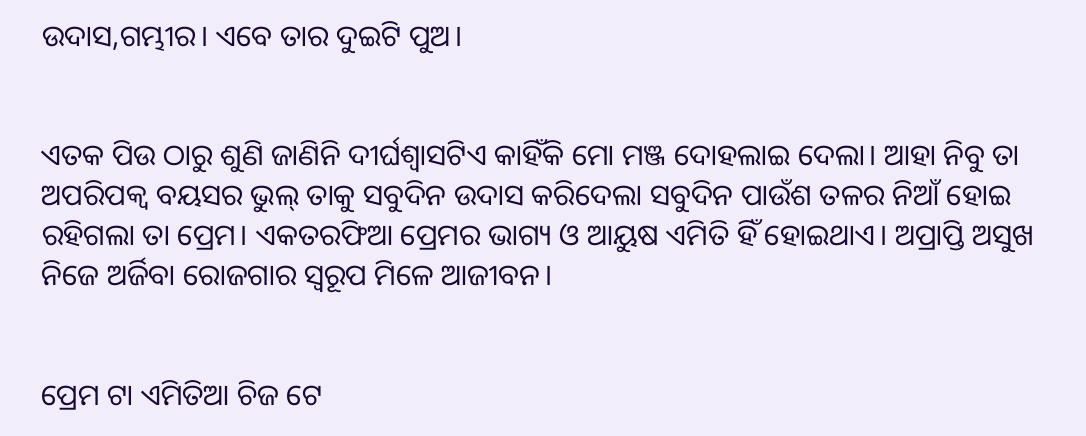ଉଦାସ,ଗମ୍ଭୀର। ଏବେ ତାର ଦୁଇଟି ପୁଅ।


ଏତକ ପିଉ ଠାରୁ ଶୁଣି ଜାଣିନି ଦୀର୍ଘଶ୍ୱାସଟିଏ କାହିଁକି ମୋ ମଞ୍ଜ ଦୋହଲାଇ ଦେଲା। ଆହା ନିବୁ ତା ଅପରିପକ୍ୱ ବୟସର ଭୁଲ୍ ତାକୁ ସବୁଦିନ ଉଦାସ କରିଦେଲା ସବୁଦିନ ପାଉଁଶ ତଳର ନିଆଁ ହୋଇ ରହିଗଲା ତା ପ୍ରେମ। ଏକତରଫିଆ ପ୍ରେମର ଭାଗ୍ୟ ଓ ଆୟୁଷ ଏମିତି ହିଁ ହୋଇଥାଏ। ଅପ୍ରାପ୍ତି ଅସୁଖ ନିଜେ ଅର୍ଜିବା ରୋଜଗାର ସ୍ୱରୂପ ମିଳେ ଆଜୀବନ।


ପ୍ରେମ ଟା ଏମିତିଆ ଚିଜ ଟେ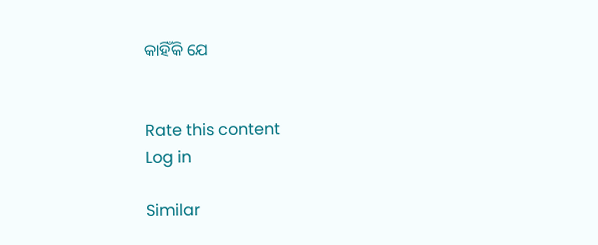କାହିଁକି ଯେ


Rate this content
Log in

Similar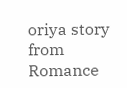oriya story from Romance